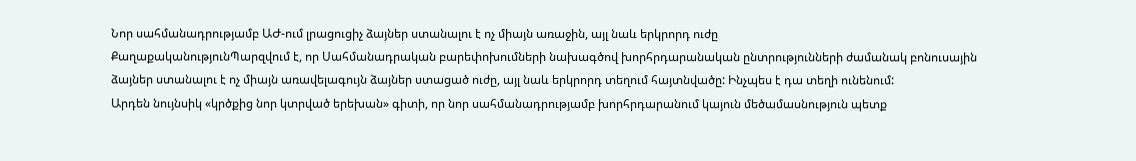Նոր սահմանադրությամբ ԱԺ-ում լրացուցիչ ձայներ ստանալու է ոչ միայն առաջին, այլ նաև երկրորդ ուժը
ՔաղաքականությունՊարզվում է, որ Սահմանադրական բարեփոխումների նախագծով խորհրդարանական ընտրությունների ժամանակ բոնուսային ձայներ ստանալու է ոչ միայն առավելագույն ձայներ ստացած ուժը, այլ նաև երկրորդ տեղում հայտնվածը: Ինչպես է դա տեղի ունենում:
Արդեն նույնսիկ «կրծքից նոր կտրված երեխան» գիտի, որ նոր սահմանադրությամբ խորհրդարանում կայուն մեծամասնություն պետք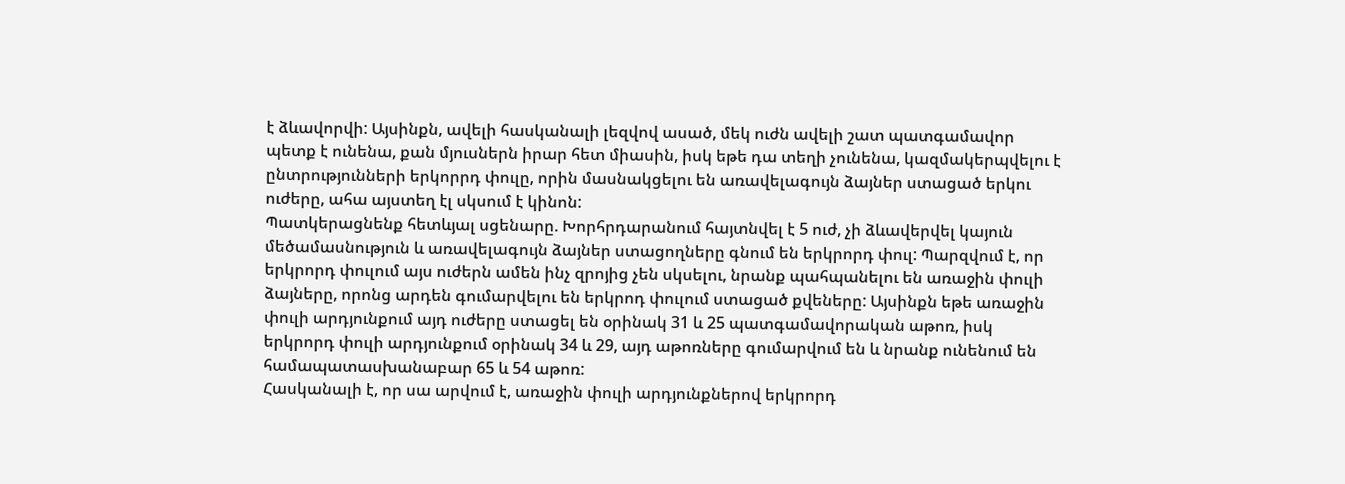է ձևավորվի: Այսինքն, ավելի հասկանալի լեզվով ասած, մեկ ուժն ավելի շատ պատգամավոր պետք է ունենա, քան մյուսներն իրար հետ միասին, իսկ եթե դա տեղի չունենա, կազմակերպվելու է ընտրությունների երկորրդ փուլը, որին մասնակցելու են առավելագույն ձայներ ստացած երկու ուժերը, ահա այստեղ էլ սկսում է կինոն:
Պատկերացնենք հետևյալ սցենարը. Խորհրդարանում հայտնվել է 5 ուժ, չի ձևավերվել կայուն մեծամասնություն և առավելագույն ձայներ ստացողները գնում են երկրորդ փուլ: Պարզվում է, որ երկրորդ փուլում այս ուժերն ամեն ինչ զրոյից չեն սկսելու, նրանք պահպանելու են առաջին փուլի ձայները, որոնց արդեն գումարվելու են երկրոդ փուլում ստացած քվեները: Այսինքն եթե առաջին փուլի արդյունքում այդ ուժերը ստացել են օրինակ 31 և 25 պատգամավորական աթոռ, իսկ երկրորդ փուլի արդյունքում օրինակ 34 և 29, այդ աթոռները գումարվում են և նրանք ունենում են համապատասխանաբար 65 և 54 աթոռ:
Հասկանալի է, որ սա արվում է, առաջին փուլի արդյունքներով երկրորդ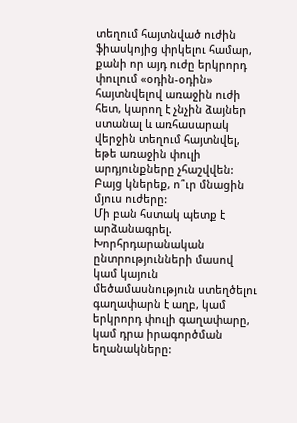տեղում հայտնված ուժին ֆիասկոյից փրկելու համար, քանի որ այդ ուժը երկրորդ փուլում «օդին-օդին» հայտնվելով առաջին ուժի հետ, կարող է չնչին ձայներ ստանալ և առհասարակ վերջին տեղում հայտնվել, եթե առաջին փուլի արդյունքները չհաշվվեն: Բայց կներեք, ո՞ւր մնացին մյուս ուժերը:
Մի բան հստակ պետք է արձանագրել. Խորհրդարանական ընտրությունների մասով կամ կայուն մեծամասնություն ստեղծելու գաղափարն է աղբ, կամ երկրորդ փուլի գաղափարը, կամ դրա իրագործման եղանակները: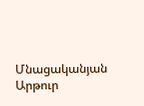Մնացականյան Արթուր